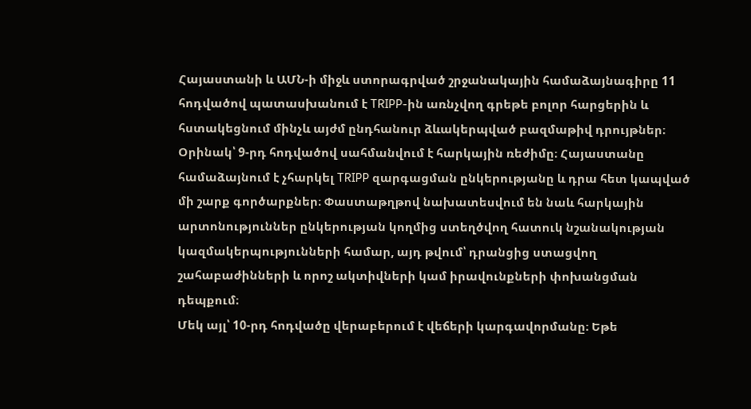Հայաստանի և ԱՄՆ-ի միջև ստորագրված շրջանակային համաձայնագիրը 11 հոդվածով պատասխանում է TRIPP-ին առնչվող գրեթե բոլոր հարցերին և հստակեցնում մինչև այժմ ընդհանուր ձևակերպված բազմաթիվ դրույթներ։
Օրինակ՝ 9-րդ հոդվածով սահմանվում է հարկային ռեժիմը։ Հայաստանը համաձայնում է չհարկել TRIPP զարգացման ընկերությանը և դրա հետ կապված մի շարք գործարքներ։ Փաստաթղթով նախատեսվում են նաև հարկային արտոնություններ ընկերության կողմից ստեղծվող հատուկ նշանակության կազմակերպությունների համար, այդ թվում՝ դրանցից ստացվող շահաբաժինների և որոշ ակտիվների կամ իրավունքների փոխանցման դեպքում։
Մեկ այլ՝ 10-րդ հոդվածը վերաբերում է վեճերի կարգավորմանը։ Եթե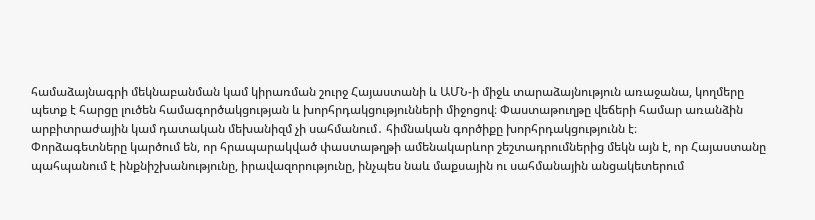համաձայնագրի մեկնաբանման կամ կիրառման շուրջ Հայաստանի և ԱՄՆ-ի միջև տարաձայնություն առաջանա, կողմերը պետք է հարցը լուծեն համագործակցության և խորհրդակցությունների միջոցով։ Փաստաթուղթը վեճերի համար առանձին արբիտրաժային կամ դատական մեխանիզմ չի սահմանում․ հիմնական գործիքը խորհրդակցությունն է։
Փորձագետները կարծում են, որ հրապարակված փաստաթղթի ամենակարևոր շեշտադրումներից մեկն այն է, որ Հայաստանը պահպանում է ինքնիշխանությունը, իրավազորությունը, ինչպես նաև մաքսային ու սահմանային անցակետերում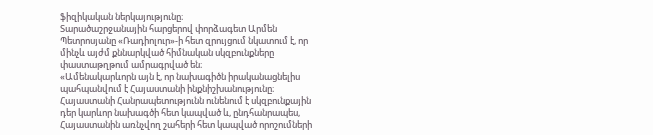ֆիզիկական ներկայությունը։
Տարածաշրջանային հարցերով փորձագետ Արմեն Պետրոսյանը «Ռադիոլուր»-ի հետ զրույցում նկատում է, որ մինչև այժմ քննարկված հիմնական սկզբունքները փաստաթղթում ամրագրված են։
«Ամենակարևորն այն է, որ նախագիծն իրականացնելիս պահպանվում է Հայաստանի ինքնիշխանությունը։ Հայաստանի Հանրապետությունն ունենում է սկզբունքային դեր կարևոր նախագծի հետ կապված և, ընդհանրապես, Հայաստանին առնչվող շահերի հետ կապված որոշումների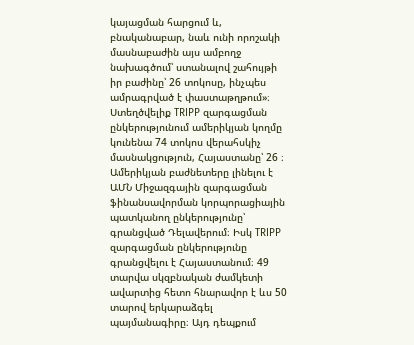կայացման հարցում և, բնականաբար, նաև ունի որոշակի մասնաբաժին այս ամբողջ նախագծում՝ ստանալով շահույթի իր բաժինը՝ 26 տոկոսը, ինչպես ամրագրված է փաստաթղթում»։
Ստեղծվելիք TRIPP զարգացման ընկերությունում ամերիկյան կողմը կունենա 74 տոկոս վերահսկիչ մասնակցություն, Հայաստանը՝ 26 ։ Ամերիկյան բաժնետերը լինելու է ԱՄՆ Միջազգային զարգացման ֆինանսավորման կորպորացիային պատկանող ընկերությունը՝ գրանցված Դելավերում։ Իսկ TRIPP զարգացման ընկերությունը գրանցվելու է Հայաստանում։ 49 տարվա սկզբնական ժամկետի ավարտից հետո հնարավոր է ևս 50 տարով երկարաձգել պայմանագիրը։ Այդ դեպքում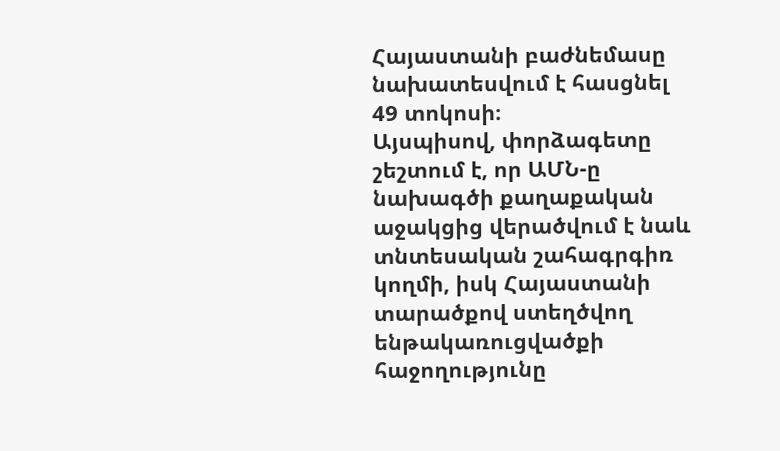Հայաստանի բաժնեմասը նախատեսվում է հասցնել 49 տոկոսի։
Այսպիսով, փորձագետը շեշտում է, որ ԱՄՆ-ը նախագծի քաղաքական աջակցից վերածվում է նաև տնտեսական շահագրգիռ կողմի, իսկ Հայաստանի տարածքով ստեղծվող ենթակառուցվածքի հաջողությունը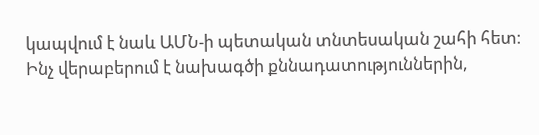կապվում է նաև ԱՄՆ-ի պետական տնտեսական շահի հետ։
Ինչ վերաբերում է նախագծի քննադատություններին,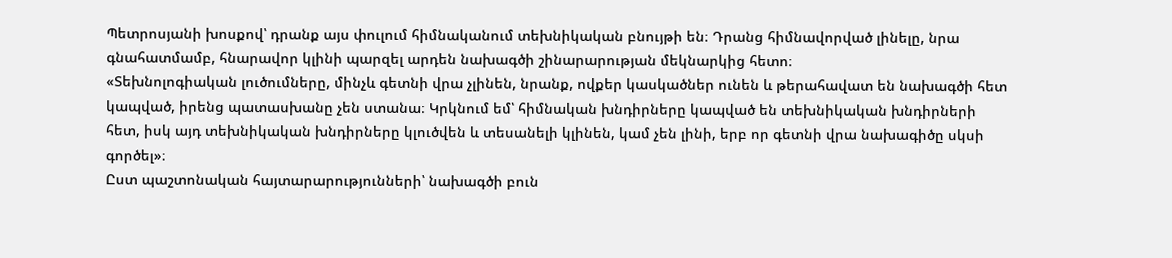Պետրոսյանի խոսքով՝ դրանք այս փուլում հիմնականում տեխնիկական բնույթի են։ Դրանց հիմնավորված լինելը, նրա գնահատմամբ, հնարավոր կլինի պարզել արդեն նախագծի շինարարության մեկնարկից հետո։
«Տեխնոլոգիական լուծումները, մինչև գետնի վրա չլինեն, նրանք, ովքեր կասկածներ ունեն և թերահավատ են նախագծի հետ կապված, իրենց պատասխանը չեն ստանա։ Կրկնում եմ՝ հիմնական խնդիրները կապված են տեխնիկական խնդիրների հետ, իսկ այդ տեխնիկական խնդիրները կլուծվեն և տեսանելի կլինեն, կամ չեն լինի, երբ որ գետնի վրա նախագիծը սկսի գործել»։
Ըստ պաշտոնական հայտարարությունների՝ նախագծի բուն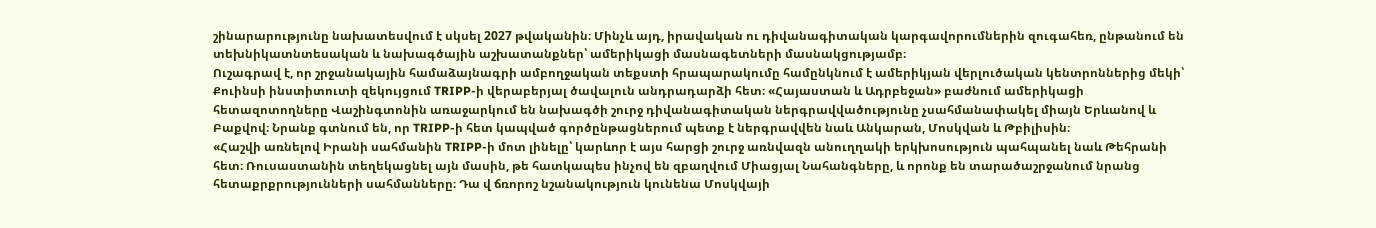շինարարությունը նախատեսվում է սկսել 2027 թվականին։ Մինչև այդ, իրավական ու դիվանագիտական կարգավորումներին զուգահեռ, ընթանում են տեխնիկատնտեսական և նախագծային աշխատանքներ՝ ամերիկացի մասնագետների մասնակցությամբ։
Ուշագրավ է, որ շրջանակային համաձայնագրի ամբողջական տեքստի հրապարակումը համընկնում է ամերիկյան վերլուծական կենտրոններից մեկի՝ Քուինսի ինստիտուտի զեկույցում TRIPP-ի վերաբերյալ ծավալուն անդրադարձի հետ։ «Հայաստան և Ադրբեջան» բաժնում ամերիկացի հետազոտողները Վաշինգտոնին առաջարկում են նախագծի շուրջ դիվանագիտական ներգրավվածությունը չսահմանափակել միայն Երևանով և Բաքվով։ Նրանք գտնում են, որ TRIPP-ի հետ կապված գործընթացներում պետք է ներգրավվեն նաև Անկարան, Մոսկվան և Թբիլիսին։
«Հաշվի առնելով Իրանի սահմանին TRIPP-ի մոտ լինելը՝ կարևոր է այս հարցի շուրջ առնվազն անուղղակի երկխոսություն պահպանել նաև Թեհրանի հետ։ Ռուսաստանին տեղեկացնել այն մասին, թե հատկապես ինչով են զբաղվում Միացյալ Նահանգները, և որոնք են տարածաշրջանում նրանց հետաքրքրությունների սահմանները։ Դա վ ճռորոշ նշանակություն կունենա Մոսկվայի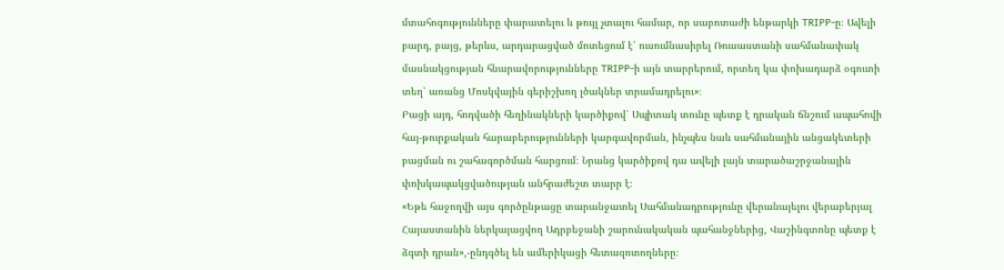մտահոգությունները փարատելու և թույլ չտալու համար, որ սաբոտաժի ենթարկի TRIPP-ը։ Ավելի բարդ, բայց, թերևս, արդարացված մոտեցում է՝ ուսումնասիրել Ռուսաստանի սահմանափակ մասնակցության հնարավորությունները TRIPP-ի այն տարրերում, որտեղ կա փոխադարձ օգուտի տեղ՝ առանց Մոսկվային գերիշխող լծակներ տրամադրելու»։
Բացի այդ, հոդվածի հեղինակների կարծիքով՝ Սպիտակ տունը պետք է դրական ճնշում ապահովի հայ-թուրքական հարաբերությունների կարգավորման, ինչպես նաև սահմանային անցակետերի բացման ու շահագործման հարցում։ Նրանց կարծիքով դա ավելի լայն տարածաշրջանային փոխկապակցվածության անհրաժեշտ տարր է։
«Եթե հաջողվի այս գործընթացը տարանջատել Սահմանադրությունը վերանայելու վերաբերյալ Հայաստանին ներկայացվող Ադրբեջանի շարունակական պահանջներից, Վաշինգտոնը պետք է ձգտի դրան»,-ընդգծել են ամերիկացի հետազոտողները։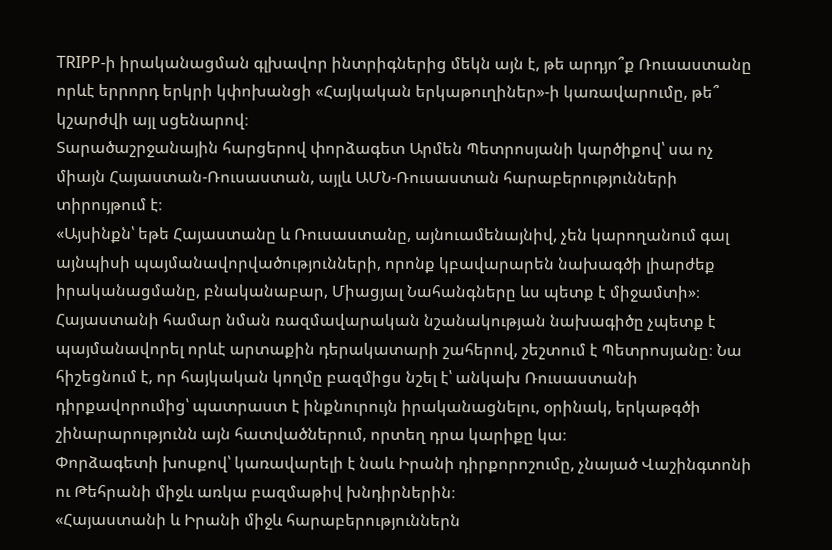TRIPP-ի իրականացման գլխավոր ինտրիգներից մեկն այն է, թե արդյո՞ք Ռուսաստանը որևէ երրորդ երկրի կփոխանցի «Հայկական երկաթուղիներ»-ի կառավարումը, թե՞ կշարժվի այլ սցենարով։
Տարածաշրջանային հարցերով փորձագետ Արմեն Պետրոսյանի կարծիքով՝ սա ոչ միայն Հայաստան-Ռուսաստան, այլև ԱՄՆ-Ռուսաստան հարաբերությունների տիրույթում է։
«Այսինքն՝ եթե Հայաստանը և Ռուսաստանը, այնուամենայնիվ, չեն կարողանում գալ այնպիսի պայմանավորվածությունների, որոնք կբավարարեն նախագծի լիարժեք իրականացմանը, բնականաբար, Միացյալ Նահանգները ևս պետք է միջամտի»։
Հայաստանի համար նման ռազմավարական նշանակության նախագիծը չպետք է պայմանավորել որևէ արտաքին դերակատարի շահերով, շեշտում է Պետրոսյանը։ Նա հիշեցնում է, որ հայկական կողմը բազմիցս նշել է՝ անկախ Ռուսաստանի դիրքավորումից՝ պատրաստ է ինքնուրույն իրականացնելու, օրինակ, երկաթգծի շինարարությունն այն հատվածներում, որտեղ դրա կարիքը կա։
Փորձագետի խոսքով՝ կառավարելի է նաև Իրանի դիրքորոշումը, չնայած Վաշինգտոնի ու Թեհրանի միջև առկա բազմաթիվ խնդիրներին։
«Հայաստանի և Իրանի միջև հարաբերություններն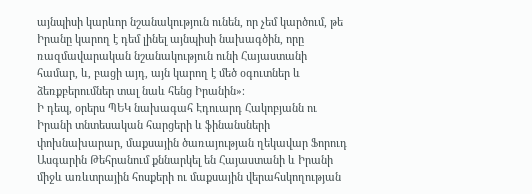այնպիսի կարևոր նշանակություն ունեն, որ չեմ կարծում, թե Իրանը կարող է դեմ լինել այնպիսի նախագծին, որը ռազմավարական նշանակություն ունի Հայաստանի համար, և, բացի այդ, այն կարող է մեծ օգուտներ և ձեռքբերումներ տալ նաև հենց Իրանին»։
Ի դեպ, օրերս ՊԵԿ նախագահ Էդուարդ Հակոբյանն ու Իրանի տնտեսական հարցերի և ֆինանսների փոխնախարար, մաքսային ծառայության ղեկավար Ֆորուդ Ասգարին Թեհրանում քննարկել են Հայաստանի և Իրանի միջև առևտրային հոսքերի ու մաքսային վերահսկողության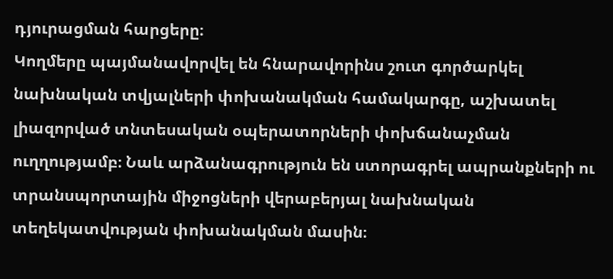դյուրացման հարցերը։
Կողմերը պայմանավորվել են հնարավորինս շուտ գործարկել նախնական տվյալների փոխանակման համակարգը, աշխատել լիազորված տնտեսական օպերատորների փոխճանաչման ուղղությամբ։ Նաև արձանագրություն են ստորագրել ապրանքների ու տրանսպորտային միջոցների վերաբերյալ նախնական տեղեկատվության փոխանակման մասին։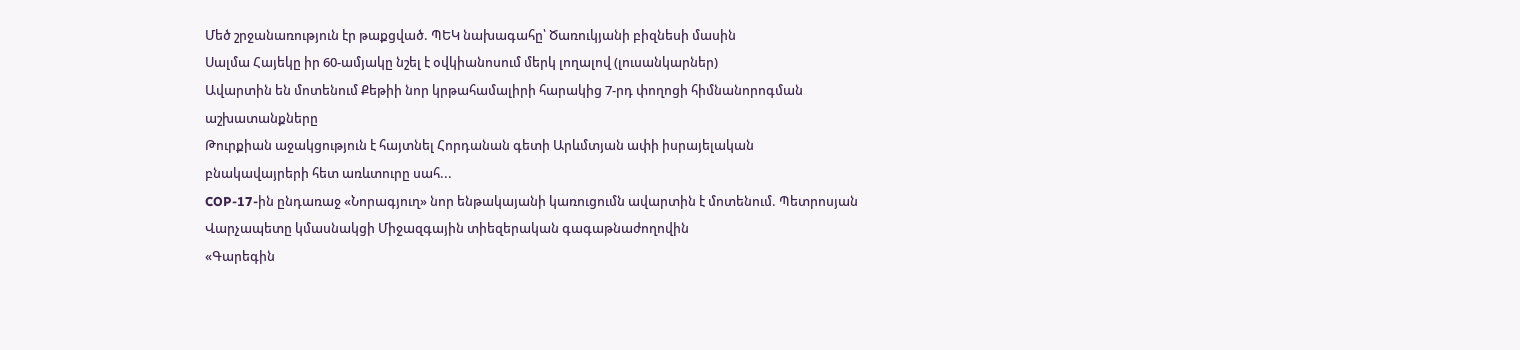Մեծ շրջանառություն էր թաքցված. ՊԵԿ նախագահը՝ Ծառուկյանի բիզնեսի մասին
Սալմա Հայեկը իր 60-ամյակը նշել է օվկիանոսում մերկ լողալով (լուսանկարներ)
Ավարտին են մոտենում Քեթիի նոր կրթահամալիրի հարակից 7-րդ փողոցի հիմնանորոգման աշխատանքները
Թուրքիան աջակցություն է հայտնել Հորդանան գետի Արևմտյան ափի իսրայելական բնակավայրերի հետ առևտուրը սահ...
COP-17-ին ընդառաջ «Նորագյուղ» նոր ենթակայանի կառուցումն ավարտին է մոտենում. Պետրոսյան
Վարչապետը կմասնակցի Միջազգային տիեզերական գագաթնաժողովին
«Գարեգին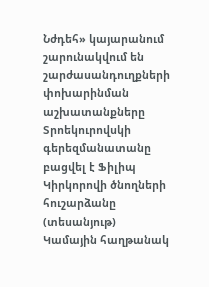Նժդեհ» կայարանում շարունակվում են շարժասանդուղքների փոխարինման աշխատանքները
Տրոեկուրովսկի գերեզմանատանը բացվել է Ֆիլիպ Կիրկորովի ծնողների հուշարձանը (տեսանյութ)
Կամային հաղթանակ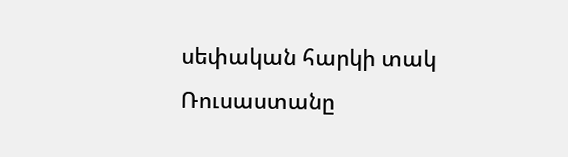սեփական հարկի տակ
Ռուսաստանը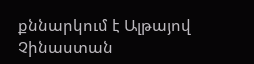քննարկում է Ալթայով Չինաստան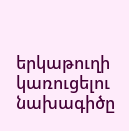երկաթուղի կառուցելու նախագիծը